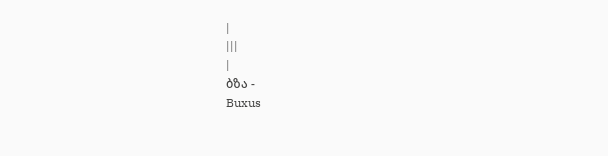|
|||
|
ბზა -
Buxus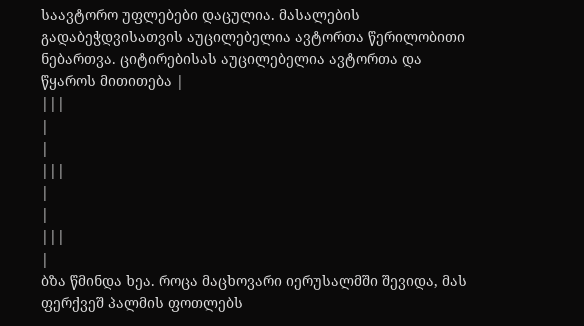საავტორო უფლებები დაცულია. მასალების გადაბეჭდვისათვის აუცილებელია ავტორთა წერილობითი ნებართვა. ციტირებისას აუცილებელია ავტორთა და წყაროს მითითება |
|||
|
|
|||
|
|
|||
|
ბზა წმინდა ხეა. როცა მაცხოვარი იერუსალმში შევიდა, მას ფერქვეშ პალმის ფოთლებს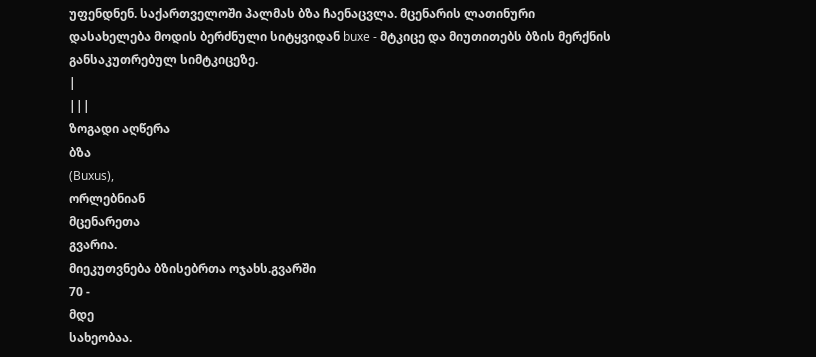უფენდნენ. საქართველოში პალმას ბზა ჩაენაცვლა. მცენარის ლათინური დასახელება მოდის ბერძნული სიტყვიდან buxe - მტკიცე და მიუთითებს ბზის მერქნის განსაკუთრებულ სიმტკიცეზე.
|
|||
ზოგადი აღწერა
ბზა
(Buxus),
ორლებნიან
მცენარეთა
გვარია.
მიეკუთვნება ბზისებრთა ოჯახს.გვარში
70 -
მდე
სახეობაა.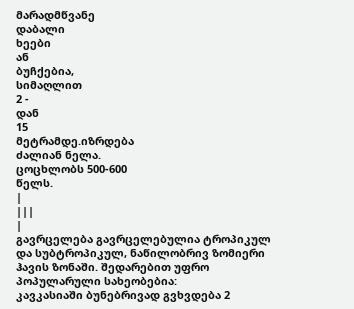მარადმწვანე
დაბალი
ხეები
ან
ბუჩქებია,
სიმაღლით
2 -
დან
15
მეტრამდე.იზრდება
ძალიან ნელა.
ცოცხლობს 500-600
წელს.
|
|||
|
გავრცელება გავრცელებულია ტროპიკულ და სუბტროპიკულ, ნაწილობრივ ზომიერი ჰავის ზონაში. შედარებით უფრო პოპულარული სახეობებია:
კავკასიაში ბუნებრივად გვხვდება 2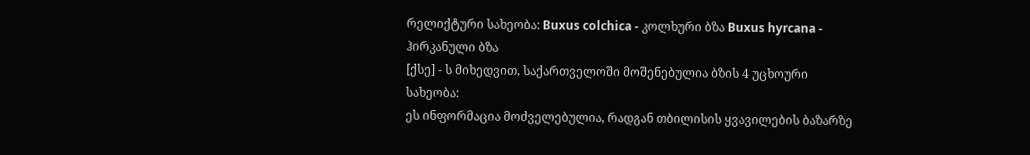რელიქტური სახეობა: Buxus colchica - კოლხური ბზა Buxus hyrcana - ჰირკანული ბზა
[ქსე] - ს მიხედვით, საქართველოში მოშენებულია ბზის 4 უცხოური სახეობა:
ეს ინფორმაცია მოძველებულია, რადგან თბილისის ყვავილების ბაზარზე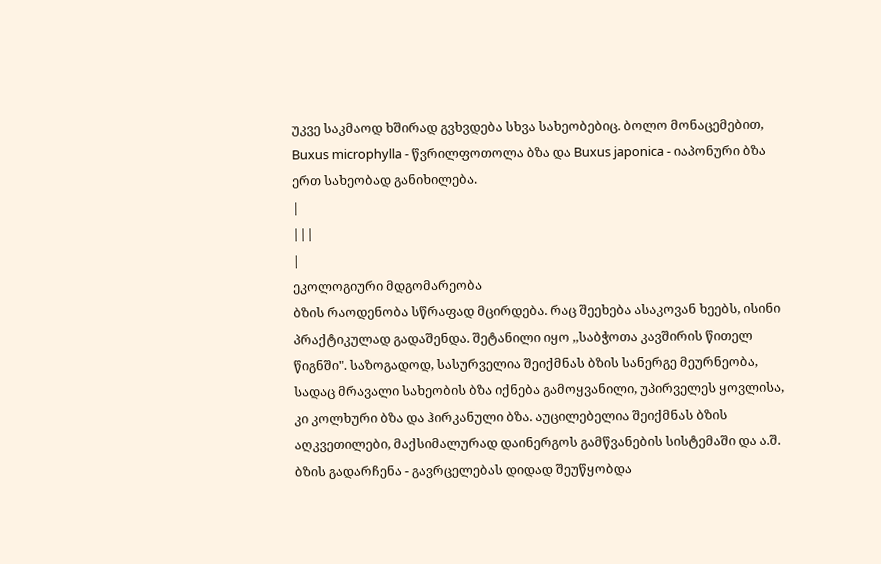უკვე საკმაოდ ხშირად გვხვდება სხვა სახეობებიც. ბოლო მონაცემებით, Buxus microphylla - წვრილფოთოლა ბზა და Buxus japonica - იაპონური ბზა ერთ სახეობად განიხილება.
|
|||
|
ეკოლოგიური მდგომარეობა
ბზის რაოდენობა სწრაფად მცირდება. რაც შეეხება ასაკოვან ხეებს, ისინი პრაქტიკულად გადაშენდა. შეტანილი იყო ,,საბჭოთა კავშირის წითელ წიგნში". საზოგადოდ, სასურველია შეიქმნას ბზის სანერგე მეურნეობა, სადაც მრავალი სახეობის ბზა იქნება გამოყვანილი, უპირველეს ყოვლისა, კი კოლხური ბზა და ჰირკანული ბზა. აუცილებელია შეიქმნას ბზის აღკვეთილები, მაქსიმალურად დაინერგოს გამწვანების სისტემაში და ა.შ. ბზის გადარჩენა - გავრცელებას დიდად შეუწყობდა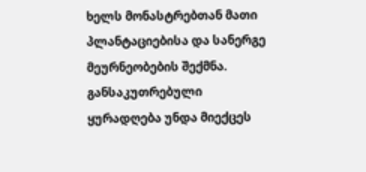ხელს მონასტრებთან მათი პლანტაციებისა და სანერგე მეურნეობების შექმნა. განსაკუთრებული ყურადღება უნდა მიექცეს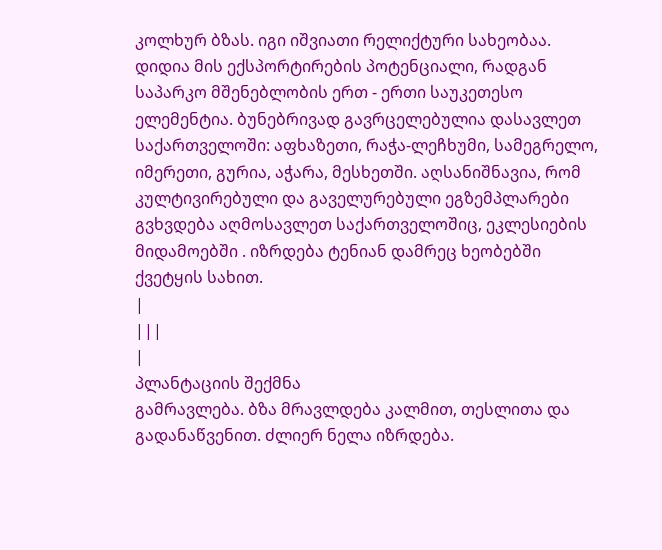კოლხურ ბზას. იგი იშვიათი რელიქტური სახეობაა. დიდია მის ექსპორტირების პოტენციალი, რადგან საპარკო მშენებლობის ერთ - ერთი საუკეთესო ელემენტია. ბუნებრივად გავრცელებულია დასავლეთ საქართველოში: აფხაზეთი, რაჭა-ლეჩხუმი, სამეგრელო, იმერეთი, გურია, აჭარა, მესხეთში. აღსანიშნავია, რომ კულტივირებული და გაველურებული ეგზემპლარები გვხვდება აღმოსავლეთ საქართველოშიც, ეკლესიების მიდამოებში . იზრდება ტენიან დამრეც ხეობებში ქვეტყის სახით.
|
|||
|
პლანტაციის შექმნა
გამრავლება. ბზა მრავლდება კალმით, თესლითა და გადანაწვენით. ძლიერ ნელა იზრდება.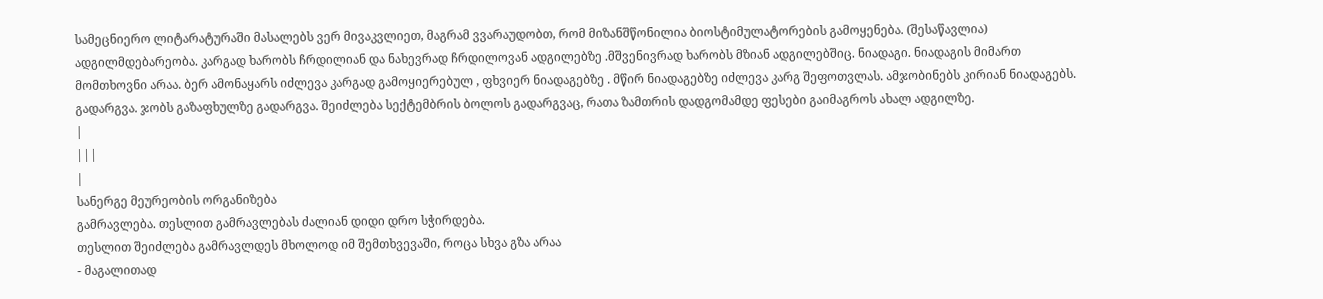სამეცნიერო ლიტარატურაში მასალებს ვერ მივაკვლიეთ, მაგრამ ვვარაუდობთ, რომ მიზანშწონილია ბიოსტიმულატორების გამოყენება. (შესაწავლია) ადგილმდებარეობა. კარგად ხარობს ჩრდილიან და ნახევრად ჩრდილოვან ადგილებზე .მშვენივრად ხარობს მზიან ადგილებშიც. ნიადაგი. ნიადაგის მიმართ მომთხოვნი არაა. ბერ ამონაყარს იძლევა კარგად გამოყიერებულ , ფხვიერ ნიადაგებზე . მწირ ნიადაგებზე იძლევა კარგ შეფოთვლას. ამჯობინებს კირიან ნიადაგებს. გადარგვა. ჯობს გაზაფხულზე გადარგვა. შეიძლება სექტემბრის ბოლოს გადარგვაც, რათა ზამთრის დადგომამდე ფესები გაიმაგროს ახალ ადგილზე.
|
|||
|
სანერგე მეურეობის ორგანიზება
გამრავლება. თესლით გამრავლებას ძალიან დიდი დრო სჭირდება.
თესლით შეიძლება გამრავლდეს მხოლოდ იმ შემთხვევაში, როცა სხვა გზა არაა
- მაგალითად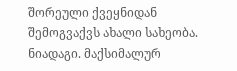შორეული ქვეყნიდან შემოგვაქვს ახალი სახეობა.
ნიადაგი. მაქსიმალურ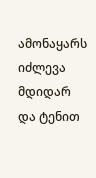ამონაყარს იძლევა მდიდარ და ტენით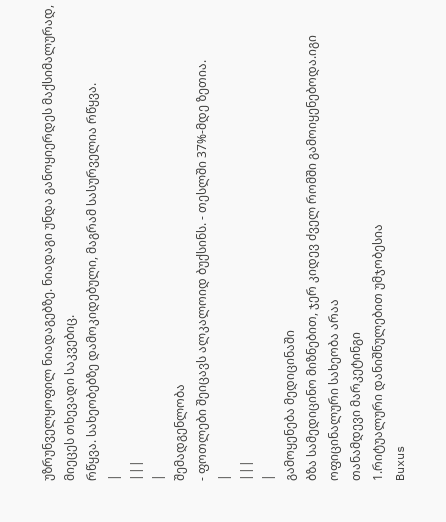უზრუნველყოფილ ნიადაგებზე. ნიადაგი უნდა განოყიერდეს მაქსიმალურად, მიეცეს თხევადი საკვებიც.
რწყვა. სახეობებზე დამოკიდებული, მაგრამ სასურველია რწყვა.
|
|||
|
შემადგენლობა
- ფოთლები შეიცავს ალკალოიდ ბუქსინს. - თესლში 37%-მდე ზეთია.
|
|||
|
გამოყენება მედიცინაში
ბზა სამედიცინო მიზნებით, ჯერ კიდევ ძველ რომში გამოიყენებოდა.იგი ოფიცინალური სახეობა არაა
თანამდევი მარკეტინგი
1.რიტუალური დანიშნულებით უმჯობესია
Buxus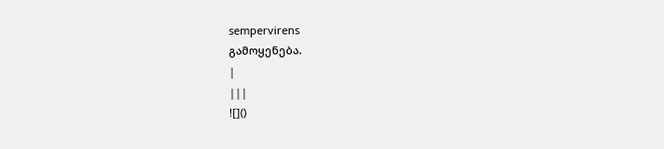sempervirens
გამოყენება.
|
|||
![]()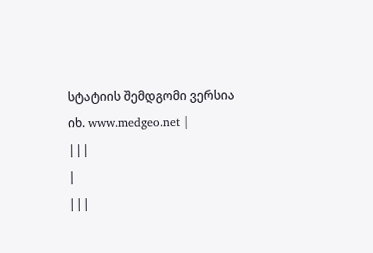სტატიის შემდგომი ვერსია იხ. www.medgeo.net |
|||
|
|||